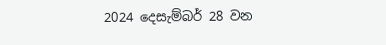2024 දෙසැම්බර් 28 වන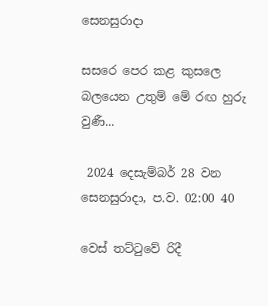සෙනසුරාදා

සසරෙ පෙර කළ කුසලෙ බලයෙන උතුම් මේ රඟ හුරු වුණී...

 2024 දෙසැම්බර් 28 වන සෙනසුරාදා, ප.ව. 02:00 40

වෙස් තට්ටුවේ රිදී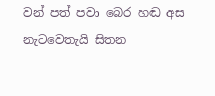වන් පත් පවා බෙර හඬ අස නැටවෙතැයි සිතන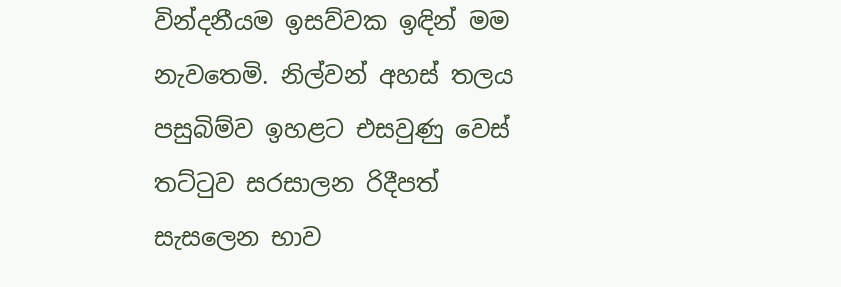වින්දනීයම ඉසව්වක ඉඳින් මම නැවතෙමි. නිල්වන් අහස් තලය පසුබිම්ව ඉහළට එසවුණු වෙස් තට්ටුව සරසාලන රිදීපත් සැසලෙන භාව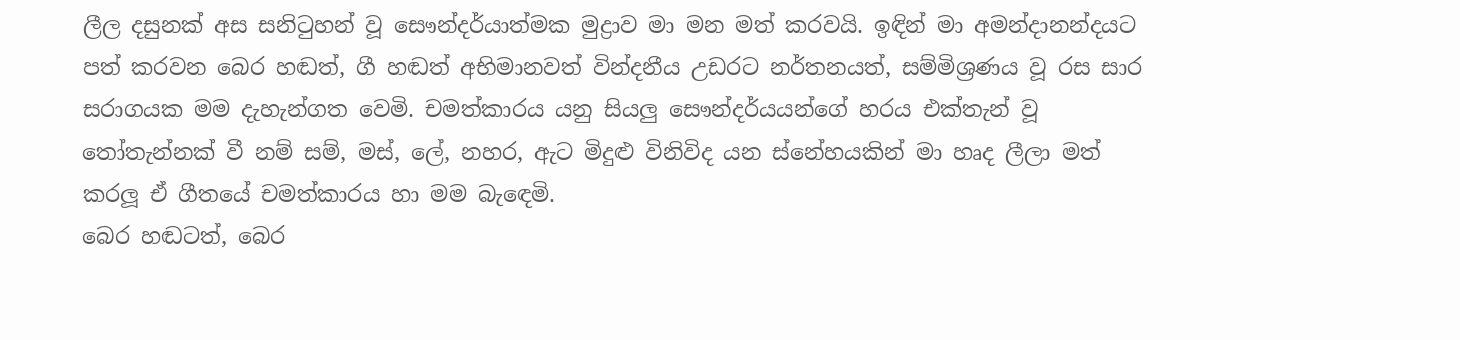ලීල දසුනක් අස සනිටුහන් වූ සෞන්දර්යාත්මක මුද්‍රාව මා මන මත් කරවයි. ඉඳින් මා අමන්දානන්දයට පත් කරවන බෙර හඬත්, ගී හඬත් අභිමානවත් වින්දනීය උඩරට නර්තනයත්, සම්මිශ්‍රණය වූ රස සාර සරාගයක මම දැහැන්ගත වෙමි. චමත්කාරය යනු සියලු‍ සෞන්දර්යයන්ගේ හරය එක්තැන් වූ තෝතැන්නක් වී නම් සම්, මස්, ලේ, නහර, ඇට මිදුළු විනිවිද යන ස්නේහයකින් මා හෘද ලීලා මත් කරලූ ඒ ගීතයේ චමත්කාරය හා මම බැඳෙමි.
බෙර හඬටත්, බෙර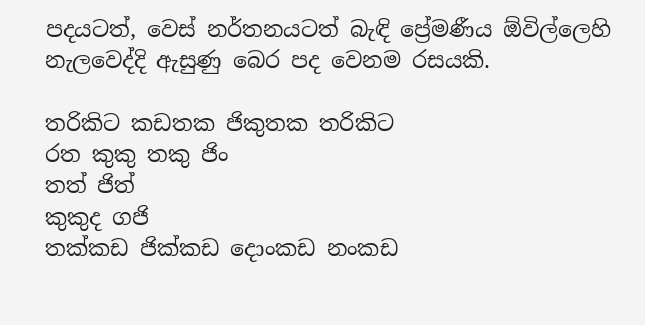පදයටත්, වෙස් නර්තනයටත් බැඳි ප්‍රේමණීය ඕවිල්ලෙහි නැලවෙද්දි ඇසුණු බෙර පද වෙනම රසයකි.

තරිකිට කඩතක ජිකුතක තරිකිට
රත කුකු තකු ජිං
තත් ජිත්
කුකුද ගජි
තක්කඩ ජික්කඩ දොංකඩ නංකඩ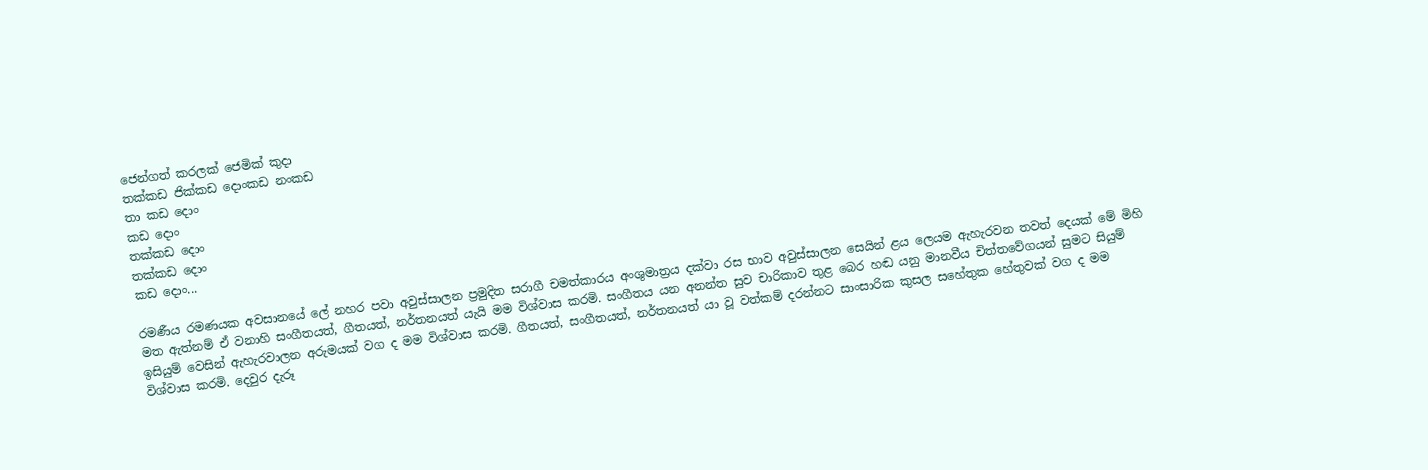ජෙන්ගත් කරලක් ජෙමික් කුදා
තක්කඩ ජික්කඩ දොංකඩ නංකඩ
තා කඩ දොං
කඩ දොං
තක්කඩ දොං
තක්කඩ දොං
කඩ දොං...

රමණීය රමණයක අවසානයේ ලේ නහර පවා අවුස්සාලන ප්‍රමුදිත සරාගී චමත්කාරය අංශුමාත්‍රය දක්වා රස භාව අවුස්සාලන සෙයින් ළය ලෙයම ඇහැරවන තවත් දෙයක් මේ මිහි මත ඇත්නම් ඒ වනාහි සංගීතයත්, ගීතයත්, නර්තනයත් යැයි මම විශ්වාස කරමි. සංගීතය යන අනන්ත සුව චාරිකාව තුළ බෙර හඬ යනු මානවීය චිත්තවේගයන් සුමට සියුම් ඉසියුම් වෙසින් ඇහැරවාලන අරුමයක් වග ද මම විශ්වාස කරමි. ගීතයත්, සංගීතයත්, නර්තනයත් යා වූ වත්කම් දරන්නට සාංසාරික කුසල සහේතුක හේතුවක් වග ද මම විශ්වාස කරමි. දෙවුර දැරූ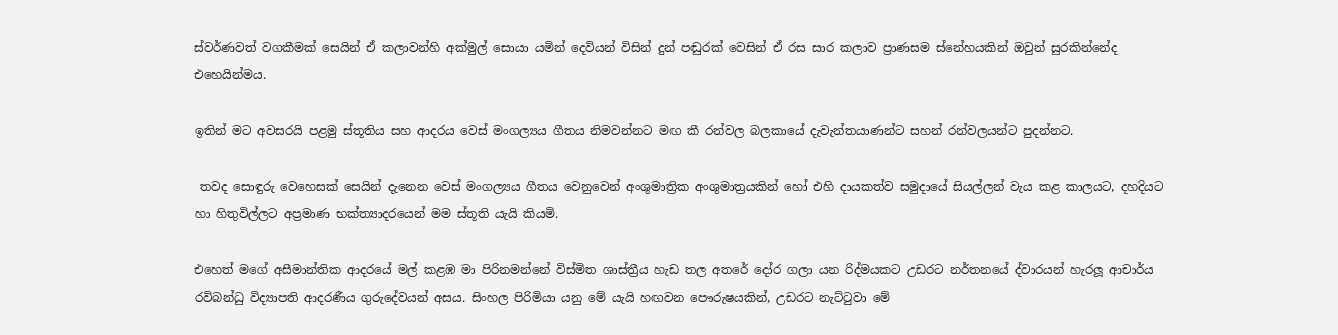ස්වර්ණවත් වගකීමක් සෙයින් ඒ කලාවන්හි අක්මුල් සොයා යමින් දෙවියන් විසින් දුන් පඬුරක් වෙසින් ඒ රස සාර කලාව ප්‍රාණසම ස්නේහයකින් ඔවුන් සුරකින්නේද එහෙයින්මය.

ඉතින් මට අවසරයි පළමු ස්තූතිය සහ ආදරය වෙස් මංගල්‍යය ගීතය නිමවන්නට මඟ කී රන්වල බලකායේ දැවැන්තයාණන්ට සහන් රන්වලයන්ට පුදන්නට.

 තවද සොඳුරු වෙහෙසක් සෙයින් දැනෙන වෙස් මංගල්‍යය ගීතය වෙනුවෙන් අංශුමාත්‍රික අංශුමාත්‍රයකින් හෝ එහි දායකත්ව සමුදායේ සියල්ලන් වැය කළ කාලයට, දහදියට හා හිතුවිල්ලට අප්‍රමාණ භක්ත්‍යාදරයෙන් මම ස්තූති යැයි කියමි.

එහෙත් මගේ අසීමාන්තික ආදරයේ මල් කළඹ මා පිරිනමන්නේ විස්මිත ශාස්ත්‍රීය හැඩ තල අතරේ දෝර ගලා යන රිද්මයකට උඩරට නර්තනයේ ද්වාරයන් හැරලූ ආචාර්ය රවිබන්ධු විද්‍යාපති ආදරණීය ගුරුදේවයන් අසය. සිංහල පිරිමියා යනු මේ යැයි හඟවන පෞරුෂයකින්, උඩරට නැට්ටුවා මේ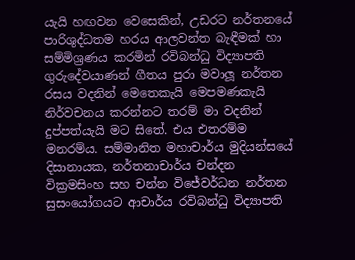යැයි හඟවන වෙසෙකින්, උඩරට නර්තනයේ පාරිශුද්ධතම හරය ආලවන්ත බැඳීමක් හා සම්මිශ්‍රණය කරමින් රවිබන්ධු විද්‍යාපති ගුරුදේවයාණන් ගීතය පුරා මවාලූ නර්තන රසය වදනින් මෙතෙකැයි මෙපමණකැයි නිර්වචනය කරන්නට තරම් මා වදනින් දුප්පත්යැයි මට සිතේ. එය එතරම්ම මනරම්ය. සම්මානිත මහාචාර්ය මුදියන්සයේ දිසානායක, නර්තනාචාර්ය චන්දන වික්‍රමසිංහ සහ චන්න විජේවර්ධන නර්තන සුසංයෝගයට ආචාර්ය රවිබන්ධු විද්‍යාපති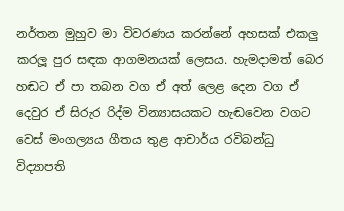නර්තන මුහුව මා විවරණය කරන්නේ අහසක් එකලු‍ කරලූ පුර සඳක ආගමනයක් ලෙසය. හැමදාමත් බෙර හඬට ඒ පා තබන වග ඒ අත් ලෙළ දෙන වග ඒ දෙවුර ඒ සිරුර රිද්ම වින්‍යාසයකට හැඬවෙන වගට වෙස් මංගල්‍යය ගීතය තුළ ආචාර්ය රවිබන්ධු විද්‍යාපති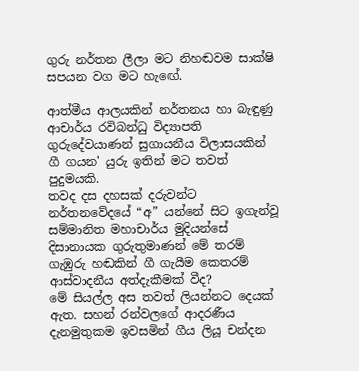ගුරු නර්තන ලීලා මට නිහඬවම සාක්ෂි සපයන වග මට හැඟේ.

ආත්මීය ආලයකින් නර්තනය හා බැඳුණු ආචාර්ය රවිබන්ධු විද්‍යාපති ගුරුදේවයාණන් සුගායනීය විලාසයකින් ගී ගයන' යුරු ඉතින් මට තවත් පුදුමයකි.
තවද දස දහසක් දරුවන්ට නර්තනවේදයේ “අ” යන්නේ සිට ඉගැන්වූ සම්මානිත මහාචාර්ය මුදියන්සේ දිසානායක ගුරුතුමාණන් මේ තරම් ගැඹුරු හඬකින් ගී ගැයීම කෙතරම් ආස්වාදනීය අත්දැකීමක් වීද?
මේ සියල්ල අස තවත් ලියන්නට දෙයක් ඇත. සහන් රන්වලගේ ආදරණීය දැනමුතුකම ඉවසමින් ගීය ලියූ චන්දන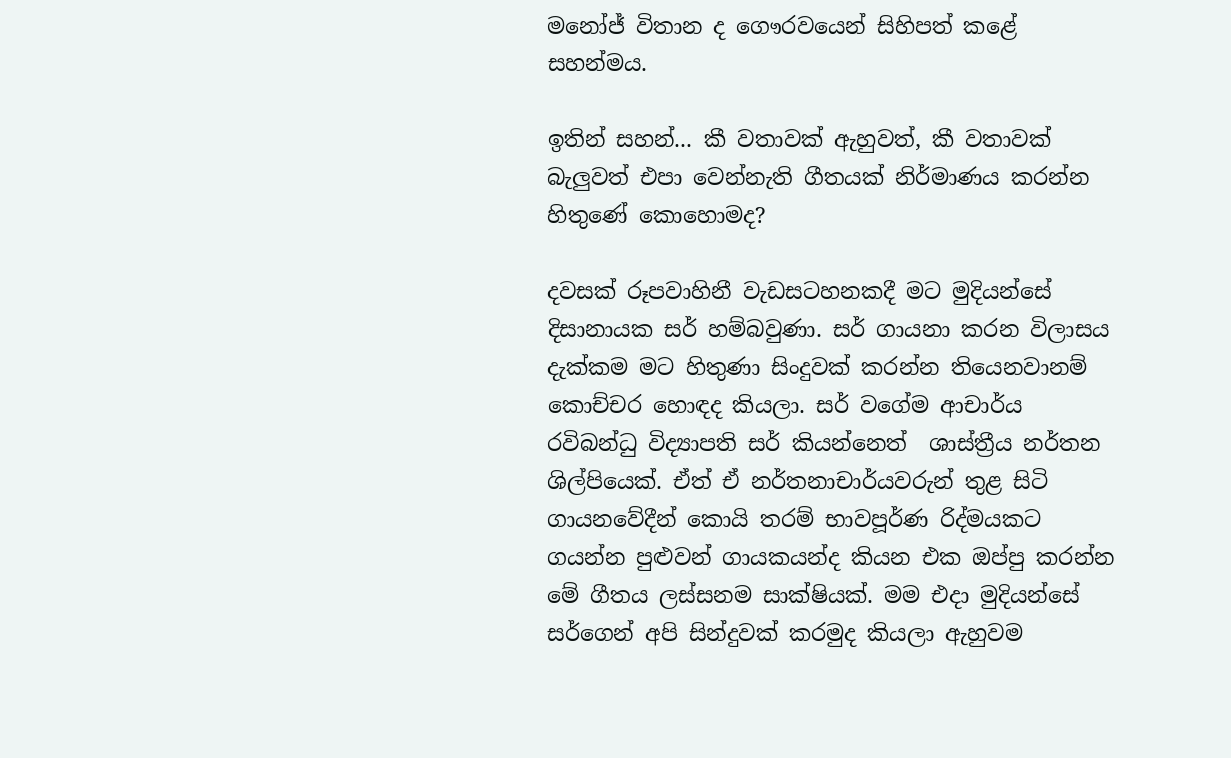මනෝජ් විතාන ද ගෞරවයෙන් සිහිපත් කළේ සහන්මය.

ඉතින් සහන්... කී වතාවක් ඇහුවත්, කී වතාවක් බැලු‍වත් එපා වෙන්නැති ගීතයක් නිර්මාණය කරන්න හිතුණේ කොහොමද?

දවසක් රූපවාහිනී වැඩසටහනකදී මට මුදියන්සේ දිසානායක සර් හම්බවුණා. සර් ගායනා කරන විලාසය දැක්කම මට හිතුණා සිංදුවක් කරන්න තියෙනවානම් කොච්චර හොඳද කියලා. සර් වගේම ආචාර්ය රවිබන්ධු විද්‍යාපති සර් කියන්නෙත්  ශාස්ත්‍රීය නර්තන ශිල්පියෙක්. ඒත් ඒ නර්තනාචාර්යවරුන් තුළ සිටි ගායනවේදීන් කොයි තරම් භාවපූර්ණ රිද්මයකට ගයන්න පුළුවන් ගායකයන්ද කියන එක ඔප්පු කරන්න මේ ගීතය ලස්සනම සාක්ෂියක්. මම එදා මුදියන්සේ සර්ගෙන් අපි සින්දුවක් කරමුද කියලා ඇහුවම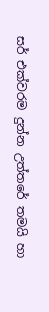සර් එක්වරම දුන්න උත්තරේ තමයි හා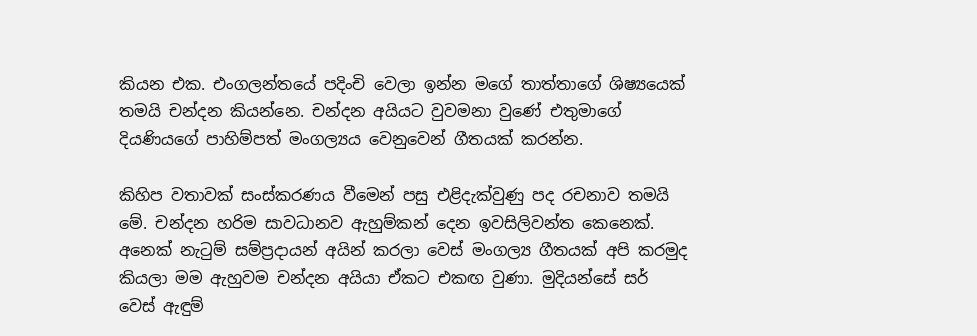කියන එක. එංගලන්තයේ පදිංචි වෙලා ඉන්න මගේ තාත්තාගේ ශිෂ්‍යයෙක් තමයි චන්දන කියන්නෙ. චන්දන අයියට වුවමනා වුණේ එතුමාගේ දියණියගේ පාහිම්පත් මංගල්‍යය වෙනුවෙන් ගීතයක් කරන්න.

කිහිප වතාවක් සංස්කරණය වීමෙන් පසු එළිදැක්වුණු පද රචනාව තමයි මේ. චන්දන හරිම සාවධානව ඇහුම්කන් දෙන ඉවසිලිවන්ත කෙනෙක්. අනෙක් නැටුම් සම්ප්‍රදායන් අයින් කරලා වෙස් මංගල්‍ය ගීතයක් අපි කරමුද කියලා මම ඇහුවම චන්දන අයියා ඒකට එකඟ වුණා. මුදියන්සේ සර් වෙස් ඇඳුම්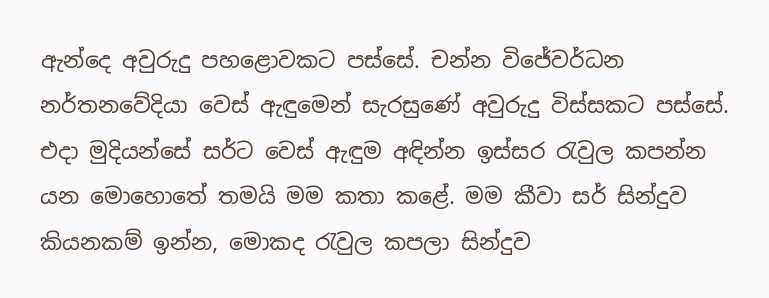ඇන්දෙ අවුරුදු පහළොවකට පස්සේ. චන්න විජේවර්ධන නර්තනවේදියා වෙස් ඇඳුමෙන් සැරසුණේ අවුරුදු විස්සකට පස්සේ. එදා මුදියන්සේ සර්ට වෙස් ඇඳුම අඳින්න ඉස්සර රැවුල කපන්න යන මොහොතේ තමයි මම කතා කළේ. මම කීවා සර් සින්දුව කියනකම් ඉන්න, මොකද රැවුල කපලා සින්දුව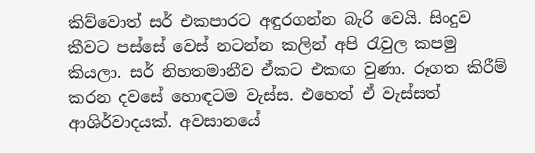කිව්වොත් සර් එකපාරට අඳුරගන්න බැරි වෙයි. සිංදුව කීවට පස්සේ වෙස් නටන්න කලින් අපි රැවුල කපමු කියලා. සර් නිහතමානීව ඒකට එකඟ වුණා. රූගත කිරීම් කරන දවසේ හොඳටම වැස්ස. එහෙත් ඒ වැස්සත් ආශිර්වාදයක්. අවසානයේ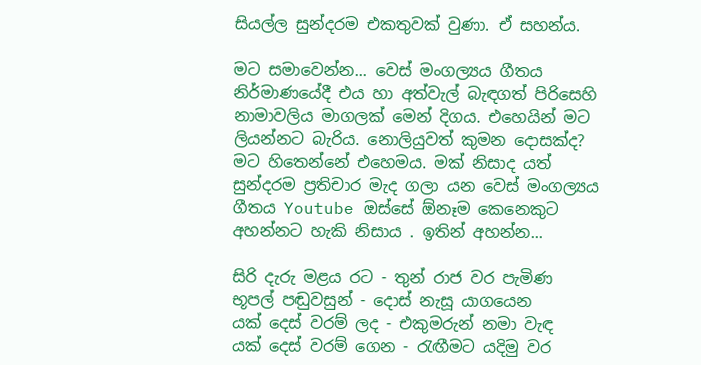සියල්ල සුන්දරම එකතුවක් වුණා. ඒ සහන්ය.

මට සමාවෙන්න... වෙස් මංගල්‍යය ගීතය නිර්මාණයේදී එය හා අත්වැල් බැඳගත් පිරිසෙහි නාමාවලිය මාගලක් මෙන් දිගය. එහෙයින් මට ලියන්නට බැරිය. නොලියුවත් කුමන දොසක්ද? මට හිතෙන්නේ එහෙමය. මක් නිසාද යත් සුන්දරම ප්‍රතිචාර මැද ගලා යන වෙස් මංගල්‍යය ගීතය Youtube ඔස්සේ ඕනෑම කෙනෙකුට අහන්නට හැකි නිසාය . ඉතින් අහන්න...

සිරි දැරු මළය රට - තුන් රාජ වර පැමිණ
භූපල් පඬුවසුන් - දොස් නැසූ යාගයෙන
යක් දෙස් වරම් ලද - එකුමරුන් නමා වැඳ
යක් දෙස් වරම් ගෙන - රැඟීමට යදිමු වර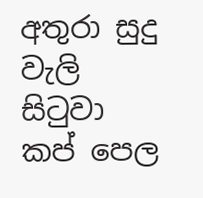අතුරා සුදු වැලි සිටුවා කප් පෙල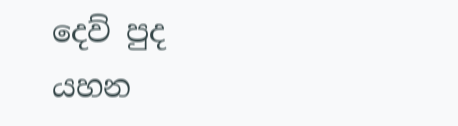දෙව් පුද යහන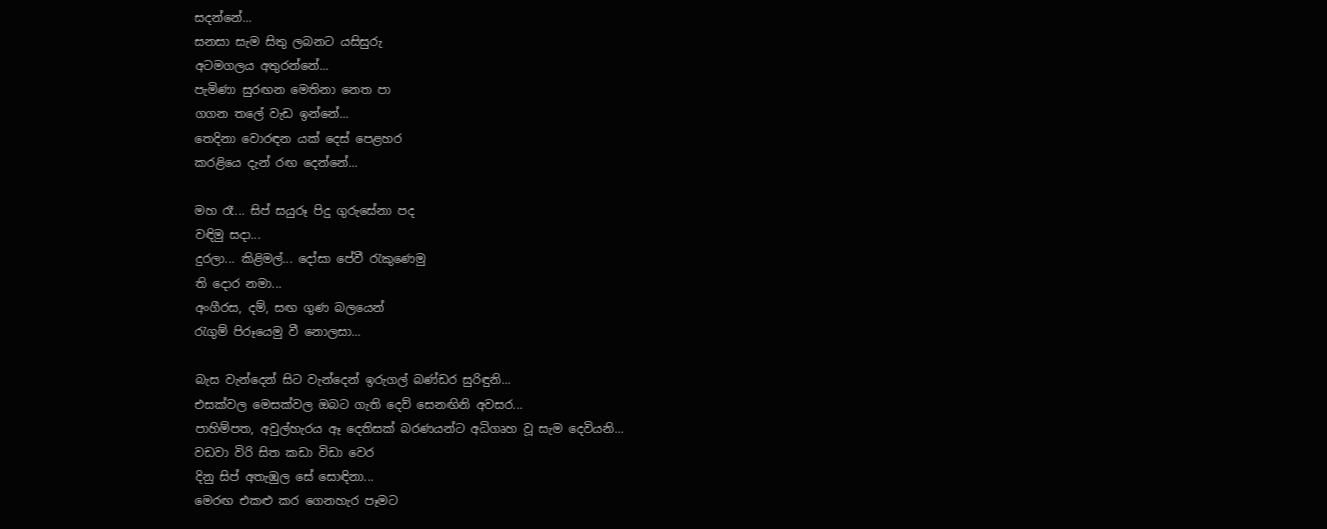සදන්නේ...
සනසා සැම සිතු ලබනට යසිසුරු
අටමගලය අතුරන්නේ...
පැමිණා සුරඟන මෙතිනා නෙත පා
ගගන තලේ වැඩ ඉන්නේ...
තෙදිනා වොරඳන යක් දෙස් පෙළහර
කරළියෙ දැන් රඟ දෙන්නේ...

මහ රෑ... සිප් සයුරූ පිදු ගුරුසේනා පද
වඳිමු සදා...
දුරලා... කිළිමල්... දෝසා පේවී රැකුණෙමු
ති දොර නමා...
අංගීරස, දම්, සඟ ගුණ බලයෙන්
රැගුම් පිරූයෙමු වී නොලසා...

බැස වැන්දෙන් සිට වැන්දෙන් ඉරුගල් බණ්ඩර සුරිඳුනි...
එසක්වල මෙසක්වල ඔබට ගැති දෙව් සෙනඟිනි අවසර...
පාහිම්පත, අවුල්හැරය ඈ දෙතිසක් බරණයන්ට අධිගෘහ වූ සැම දෙවියනි...
වඩවා විරි සිත කඩා විඩා වෙර
දිනු සිප් අතැඹුල සේ සොඳිනා...
මෙරඟ එකළු කර ගෙනහැර පෑමට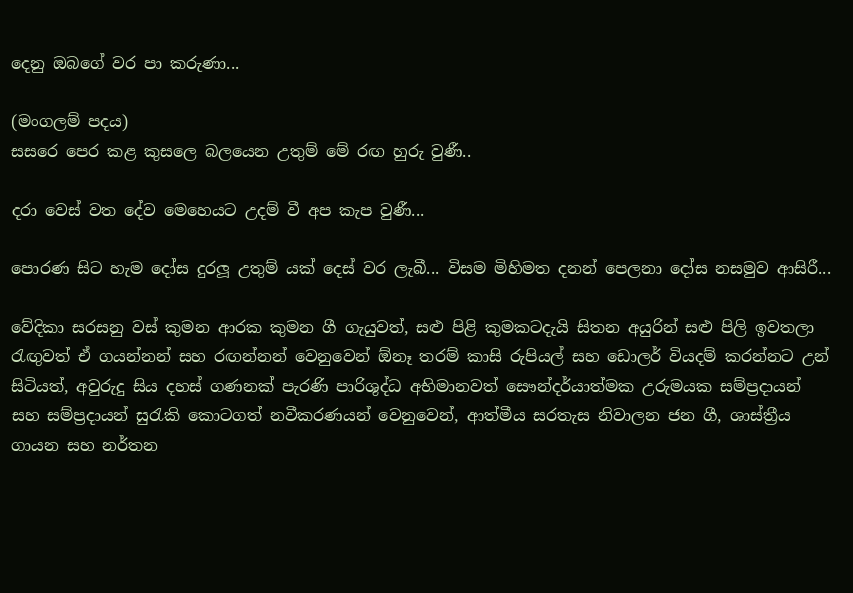දෙනු ඔබගේ වර පා කරුණා...

(මංගලම් පදය)
සසරෙ පෙර කළ කුසලෙ බලයෙන උතුම් මේ රඟ හුරු වුණී..

දරා වෙස් වත දේව මෙහෙයට උදම් වී අප කැප වුණී...

පොරණ සිට හැම දෝස දුරලූ උතුම් යක් දෙස් වර ලැබී... විසම මිහිමත දනන් පෙලනා දෝස නසමුව ආසිරී...

වේදිකා සරසනු වස් කුමන ආරක කුමන ගී ගැයුවත්, සළු පිළි කුමකටදැයි සිතන අයුරින් සළු පිලි ඉවතලා  රැඟු‍වත් ඒ ගයන්නන් සහ රඟන්නන් වෙනුවෙන් ඕනෑ තරම් කාසි රුපියල් සහ ඩොලර් වියදම් කරන්නට උන් සිටියත්, අවුරුදු සිය දහස් ගණනක් පැරණි පාරිශුද්ධ අභිමානවත් සෞන්දර්යාත්මක උරුමයක සම්ප්‍රදායන් සහ සම්ප්‍රදායන් සුරැකි කොටගත් නවීකරණයන් වෙනුවෙන්, ආත්මීය සරතැස නිවාලන ජන ගී, ශාස්ත්‍රීය ගායන සහ නර්තන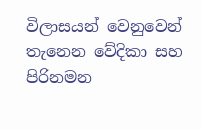විලාසයන් වෙනුවෙන් තැනෙන වේදිකා සහ පිරිනමන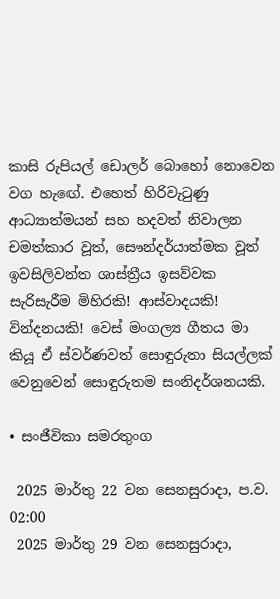කාසි රුපියල් ඩොලර් බොහෝ නොවෙන වග හැඟේ. එහෙත් හිරිවැටුණු ආධ්‍යාත්මයන් සහ හදවත් නිවාලන චමත්කාර වූත්, සෞන්දර්යාත්මක වූත් ඉවසිලිවන්ත ශාස්ත්‍රීය ඉසව්වක සැරිසැරීම මිහිරකි! ආස්වාදයකි! වින්දනයකි! වෙස් මංගල්‍ය ගීතය මා කියූ ඒ ස්වර්ණවත් සොඳුරුතා සියල්ලක් වෙනුවෙන් සොඳුරුතම සංනිදර්ශනයකි.

• සංජීවිකා සමරතුංග

 2025 මාර්තු 22 වන සෙනසුරාදා, ප.ව. 02:00
 2025 මාර්තු 29 වන සෙනසුරාදා,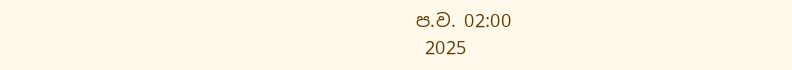ප.ව. 02:00
 2025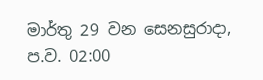මාර්තු 29 වන සෙනසුරාදා, ප.ව. 02:00